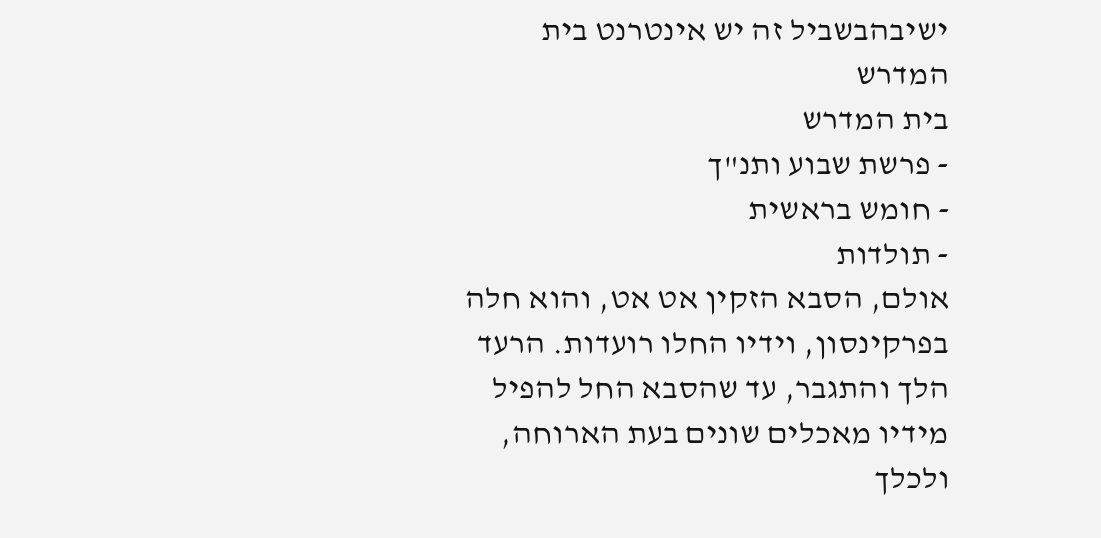ישיבהבשביל זה יש אינטרנט בית המדרש
בית המדרש
- פרשת שבוע ותנ"ך
- חומש בראשית
- תולדות
אולם, הסבא הזקין אט אט, והוא חלה בפרקינסון, וידיו החלו רועדות. הרעד הלך והתגבר, עד שהסבא החל להפיל מידיו מאכלים שונים בעת הארוחה, ולכלך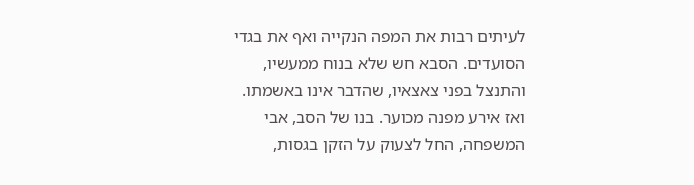לעיתים רבות את המפה הנקייה ואף את בגדי הסועדים. הסבא חש שלא בנוח ממעשיו, והתנצל בפני צאצאיו, שהדבר אינו באשמתו.
ואז אירע מפנה מכוער. בנו של הסב, אבי המשפחה, החל לצעוק על הזקן בגסות,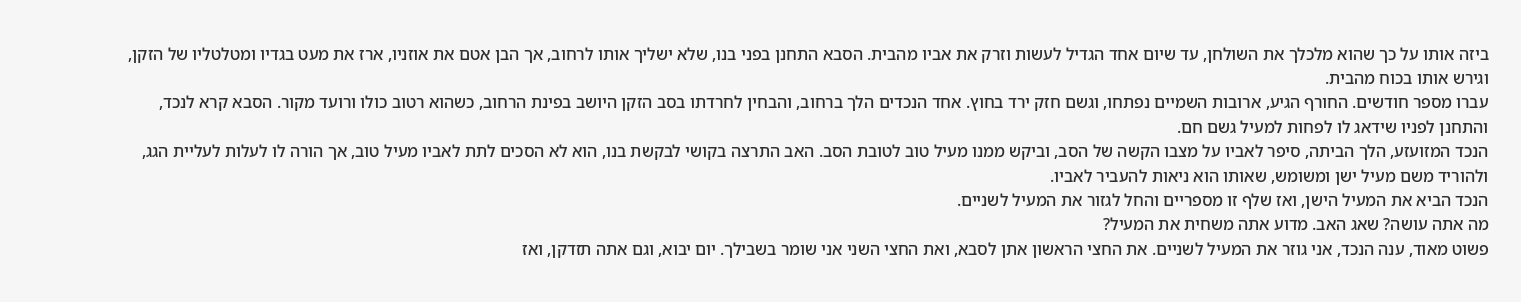ביזה אותו על כך שהוא מלכלך את השולחן, עד שיום אחד הגדיל לעשות וזרק את אביו מהבית. הסבא התחנן בפני בנו, שלא ישליך אותו לרחוב, אך הבן אטם את אוזניו, ארז את מעט בגדיו ומטלטליו של הזקן, וגירש אותו בכוח מהבית.
עברו מספר חודשים. החורף הגיע, ארובות השמיים נפתחו, וגשם חזק ירד בחוץ. אחד הנכדים הלך ברחוב, והבחין לחרדתו בסב הזקן היושב בפינת הרחוב, כשהוא רטוב כולו ורועד מקור. הסבא קרא לנכד, והתחנן לפניו שידאג לו לפחות למעיל גשם חם.
הנכד המזועזע, הלך הביתה, סיפר לאביו על מצבו הקשה של הסב, וביקש ממנו מעיל טוב לטובת הסב. האב התרצה בקושי לבקשת בנו, הוא לא הסכים לתת לאביו מעיל טוב, אך הורה לו לעלות לעליית הגג, ולהוריד משם מעיל ישן ומשומש, שאותו הוא ניאות להעביר לאביו.
הנכד הביא את המעיל הישן, ואז שלף זו מספריים והחל לגזור את המעיל לשניים.
מה אתה עושה? שאג האב. מדוע אתה משחית את המעיל?
פשוט מאוד, ענה הנכד, אני גוזר את המעיל לשניים. את החצי הראשון אתן לסבא, ואת החצי השני אני שומר בשבילך. יום יבוא, וגם אתה תזדקן, ואז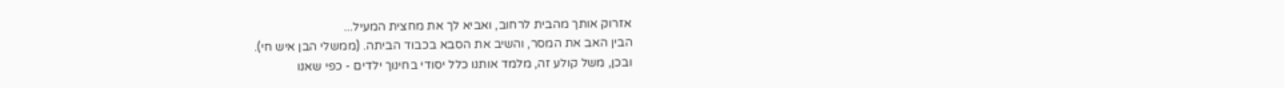אזרוק אותך מהבית לרחוב, ואביא לך את מחצית המעיל...
הבין האב את המסר, והשיב את הסבא בכבוד הביתה. (ממשלי הבן איש חי).
ובכן, משל קולע זה, מלמד אותנו כלל יסודי בחינוך ילדים - כפי שאנו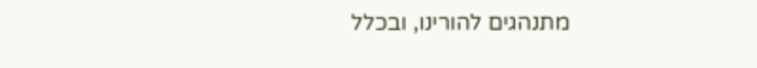מתנהגים להורינו, ובכלל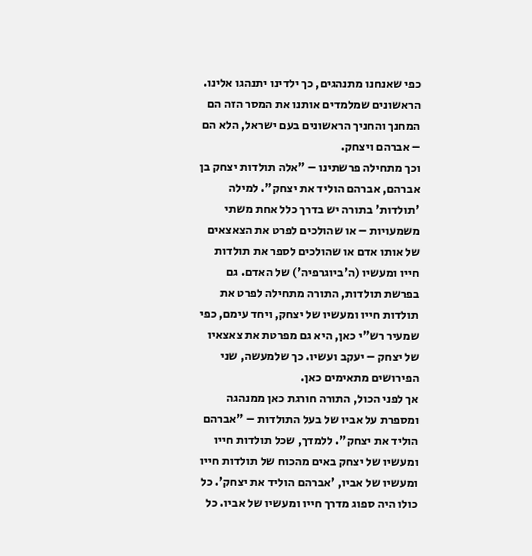כפי שאנחנו מתנהגים, כך ילדינו יתנהגו אלינו.
הראשונים שמלמדים אותנו את המסר הזה הם המחנך והחניך הראשונים בעם ישראל, הלא הם – אברהם ויצחק.
וכך מתחילה פרשתינו – "אלה תולדות יצחק בן אברהם, אברהם הוליד את יצחק". למילה 'תולדות' בתורה יש בדרך כלל אחת משתי משמעויות – או שהולכים לפרט את הצאצאים של אותו אדם או שהולכים לספר את תולדות חייו ומעשיו (ה'ביוגרפיה') של האדם. גם בפרשת תולדות, התורה מתחילה לפרט את תולדות חייו ומעשיו של יצחק, ויחד עימם, כפי שמעיר רש"י כאן, היא גם מפרטת את צאצאיו של יצחק – יעקב ועשיו. כך שלמעשה, שני הפירושים מתאימים כאן.
אך לפני הכול, התורה חורגת כאן ממנהגה ומספרת על אביו של בעל התולדות – "אברהם הוליד את יצחק". ללמדך, שכל תולדות חייו ומעשיו של יצחק באים מהכוח של תולדות חייו ומעשיו של אביו, 'אברהם הוליד את יצחק'. כל כולו היה ספוג מדרך חייו ומעשיו של אביו. כל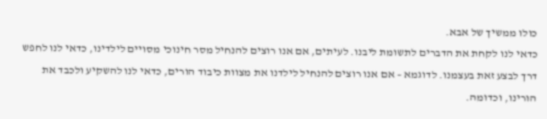כולו ממשיך של אבא.
כדאי לנו לקחת את הדברים לתשומת ליבנו. לעיתים, אם אנו רוצים להנחיל מסר חינוכי מסויים לילדינו, כדאי לנו לחפש דרך לבצע זאת בעצמנו. לדוגמא – אם אנו רוצים להנחיל לילדנו את מצוות כיבוד הורים, כדאי לנו להשקיע ולכבד את הורינו, וכדומה.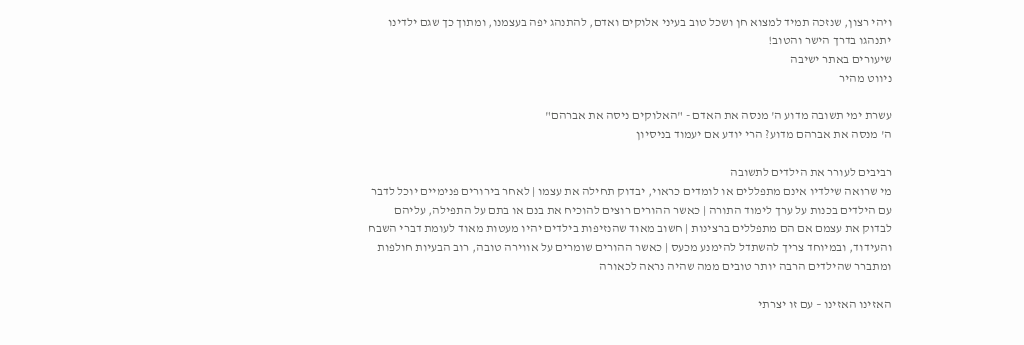ויהי רצון, שנזכה תמיד למצוא חן ושכל טוב בעיני אלוקים ואדם, להתנהג יפה בעצמנו, ומתוך כך שגם ילדינו יתנהגו בדרך הישר והטוב!
שיעורים באתר ישיבה
ניווט מהיר

עשרת ימי תשובה מדוע ה' מנסה את האדם - "האלוקים ניסה את אברהם"
ה' מנסה את אברהם מדוע? הרי יודע אם יעמוד בניסיון

רביבים לעורר את הילדים לתשובה
מי שרואה שילדיו אינם מתפללים או לומדים כראוי, יבדוק תחילה את עצמו | לאחר בירורים פנימיים יוכל לדבר עם הילדים בכנות על ערך לימוד התורה | כאשר ההורים רוצים להוכיח את בנם או בתם על התפילה, עליהם לבדוק את עצמם אם הם מתפללים ברצינות | חשוב מאוד שהנזיפות בילדים יהיו מעטות מאוד לעומת דברי השבח והעידוד, ובמיוחד צריך להשתדל להימנע מכעס | כאשר ההורים שומרים על אווירה טובה, רוב הבעיות חולפות ומתברר שהילדים הרבה יותר טובים ממה שהיה נראה לכאורה

האזינו האזינו – עם זו יצרתי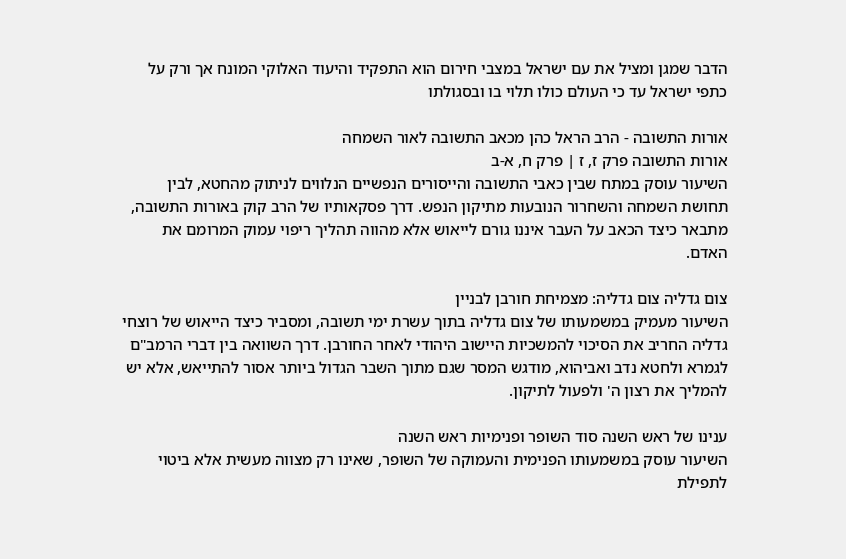הדבר שמגן ומציל את עם ישראל במצבי חירום הוא התפקיד והיעוד האלוקי המונח אך ורק על כתפי ישראל עד כי העולם כולו תלוי בו ובסגולתו

אורות התשובה - הרב הראל כהן מכאב התשובה לאור השמחה
אורות התשובה פרק ז, ז | פרק ח, א-ב
השיעור עוסק במתח שבין כאבי התשובה והייסורים הנפשיים הנלווים לניתוק מהחטא, לבין תחושת השמחה והשחרור הנובעות מתיקון הנפש. דרך פסקאותיו של הרב קוק באורות התשובה, מתבאר כיצד הכאב על העבר איננו גורם לייאוש אלא מהווה תהליך ריפוי עמוק המרומם את האדם.

צום גדליה צום גדליה: מצמיחת חורבן לבניין
השיעור מעמיק במשמעותו של צום גדליה בתוך עשרת ימי תשובה, ומסביר כיצד הייאוש של רוצחי גדליה החריב את הסיכוי להמשכיות היישוב היהודי לאחר החורבן. דרך השוואה בין דברי הרמב"ם לגמרא ולחטא נדב ואביהוא, מודגש המסר שגם מתוך השבר הגדול ביותר אסור להתייאש, אלא יש להמליך את רצון ה' ולפעול לתיקון.

ענינו של ראש השנה סוד השופר ופנימיות ראש השנה
השיעור עוסק במשמעותו הפנימית והעמוקה של השופר, שאינו רק מצווה מעשית אלא ביטוי לתפילת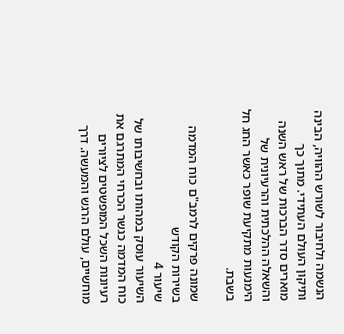הנשמה ולחיבור לשורש ההוויה, הבינה ותיקון העולם העתידי. מתוך כך מוארים סדר הברכות של ראש השנה והשאלה ההלכתית והרעיונית של הימנעות מתקיעת שופר כאשר החג חל בשבת.

שמונה פרקים לרמב"ם כוח המדמה בשירות הקודש
שיעור 4
השיעור עוסק במהותו ובחשיבותו של כוח המדמה כגשר הכרחי המתרגם את רעיונות השכל המופשטים לציורים מוחשיים, עולם הרגש והמעשה. דרך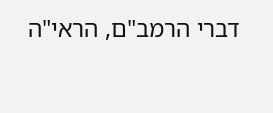דברי הרמב"ם, הראי"ה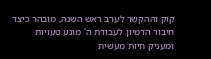קוק וההקשר לערב ראש השנה, מובהר כיצד חיבור הדמיון לעבודת ה' מונע טעויות ומעניק חיות מעשית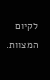לקיום המצוות.